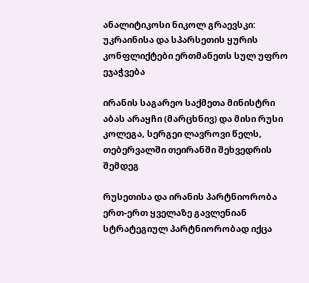ანალიტიკოსი ნიკოლ გრაევსკი: უკრაინისა და სპარსეთის ყურის კონფლიქტები ერთმანეთს სულ უფრო ეჯაჭვება

ირანის საგარეო საქმეთა მინისტრი აბას არაყჩი (მარცხნივ) და მისი რუსი კოლეგა, სერგეი ლავროვი წელს, თებერვალში თეირანში შეხვედრის შემდეგ

რუსეთისა და ირანის პარტნიორობა ერთ-ერთ ყველაზე გავლენიან სტრატეგიულ პარტნიორობად იქცა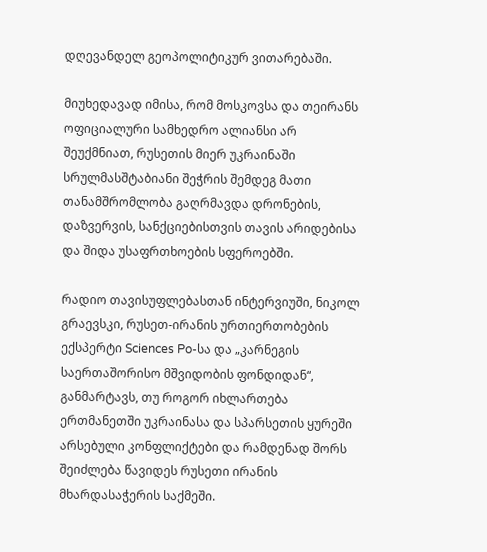დღევანდელ გეოპოლიტიკურ ვითარებაში.

მიუხედავად იმისა, რომ მოსკოვსა და თეირანს ოფიციალური სამხედრო ალიანსი არ შეუქმნიათ, რუსეთის მიერ უკრაინაში სრულმასშტაბიანი შეჭრის შემდეგ მათი თანამშრომლობა გაღრმავდა დრონების, დაზვერვის, სანქციებისთვის თავის არიდებისა და შიდა უსაფრთხოების სფეროებში.

რადიო თავისუფლებასთან ინტერვიუში, ნიკოლ გრაევსკი, რუსეთ-ირანის ურთიერთობების ექსპერტი Sciences Po-სა და „კარნეგის საერთაშორისო მშვიდობის ფონდიდან“, განმარტავს, თუ როგორ იხლართება ერთმანეთში უკრაინასა და სპარსეთის ყურეში არსებული კონფლიქტები და რამდენად შორს შეიძლება წავიდეს რუსეთი ირანის მხარდასაჭერის საქმეში.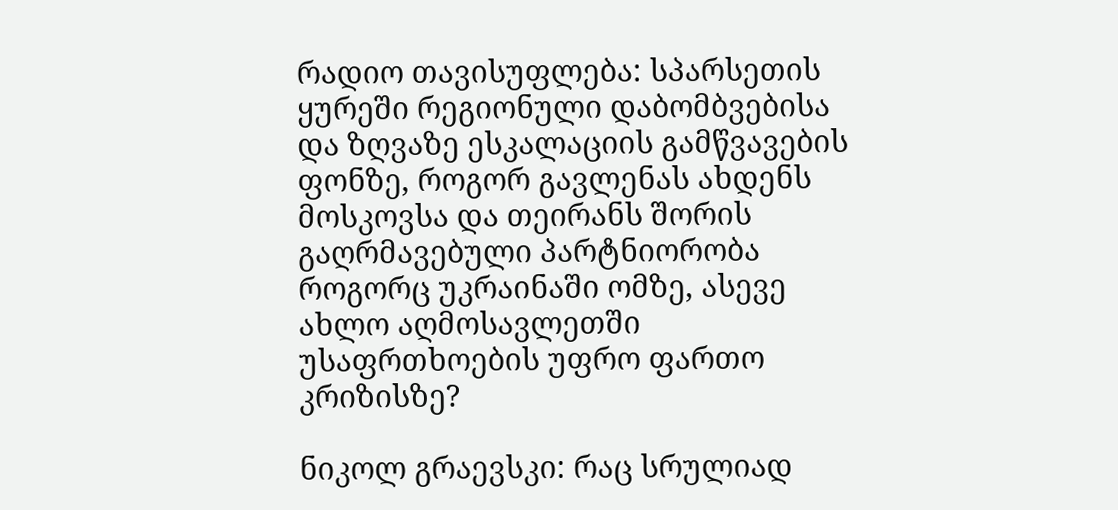რადიო თავისუფლება: სპარსეთის ყურეში რეგიონული დაბომბვებისა და ზღვაზე ესკალაციის გამწვავების ფონზე, როგორ გავლენას ახდენს მოსკოვსა და თეირანს შორის გაღრმავებული პარტნიორობა როგორც უკრაინაში ომზე, ასევე ახლო აღმოსავლეთში უსაფრთხოების უფრო ფართო კრიზისზე?

ნიკოლ გრაევსკი: რაც სრულიად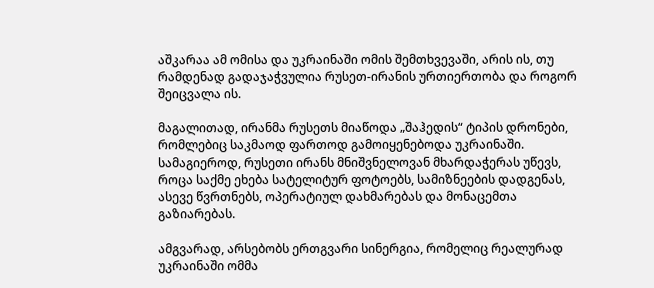აშკარაა ამ ომისა და უკრაინაში ომის შემთხვევაში, არის ის, თუ რამდენად გადაჯაჭვულია რუსეთ-ირანის ურთიერთობა და როგორ შეიცვალა ის.

მაგალითად, ირანმა რუსეთს მიაწოდა „შაჰედის“ ტიპის დრონები, რომლებიც საკმაოდ ფართოდ გამოიყენებოდა უკრაინაში. სამაგიეროდ, რუსეთი ირანს მნიშვნელოვან მხარდაჭერას უწევს, როცა საქმე ეხება სატელიტურ ფოტოებს, სამიზნეების დადგენას, ასევე წვრთნებს, ოპერატიულ დახმარებას და მონაცემთა გაზიარებას.

ამგვარად, არსებობს ერთგვარი სინერგია, რომელიც რეალურად უკრაინაში ომმა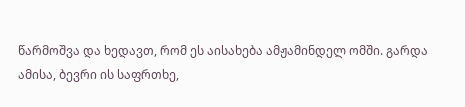წარმოშვა და ხედავთ, რომ ეს აისახება ამჟამინდელ ომში. გარდა ამისა, ბევრი ის საფრთხე,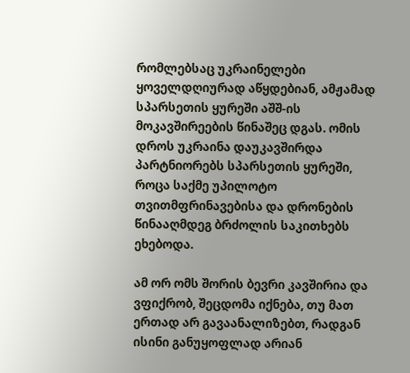რომლებსაც უკრაინელები ყოველდღიურად აწყდებიან, ამჟამად სპარსეთის ყურეში აშშ-ის მოკავშირეების წინაშეც დგას. ომის დროს უკრაინა დაუკავშირდა პარტნიორებს სპარსეთის ყურეში, როცა საქმე უპილოტო თვითმფრინავებისა და დრონების წინააღმდეგ ბრძოლის საკითხებს ეხებოდა.

ამ ორ ომს შორის ბევრი კავშირია და ვფიქრობ, შეცდომა იქნება, თუ მათ ერთად არ გავაანალიზებთ, რადგან ისინი განუყოფლად არიან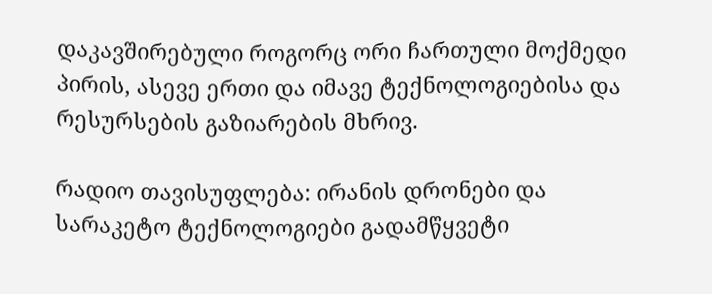დაკავშირებული როგორც ორი ჩართული მოქმედი პირის, ასევე ერთი და იმავე ტექნოლოგიებისა და რესურსების გაზიარების მხრივ.

რადიო თავისუფლება: ირანის დრონები და სარაკეტო ტექნოლოგიები გადამწყვეტი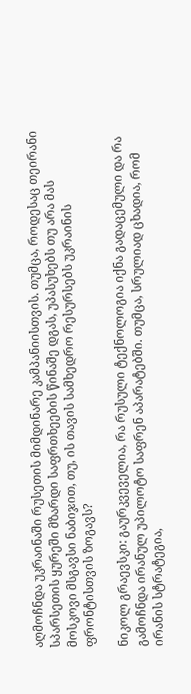აღმოჩნდა უკრაინაში რუსეთის მიმდინარე კამპანიისთვის. თუმცა, როდესაც თეირანი სპარსეთის ყურეში მზარდი საფრთხეების წინაშე დგას, უპასუხებს თუ არა მას მოსკოვი მსგავსი ნაბიჯით, თუ, ის თავის სამხედრო რესურსებს უკრაინის ფრონტისთვის ზოგავს?

ნიკოლ გრაევსკი: გაურკვეველია, რა რუსული ტექნოლოგია იქნა გადაცემული და რა გამოჩნდა ირანულ უპილოტო საფრენ აპარატებში. თუმცა, სრულიად ცხადია, რომ ირანის სტრატეგია,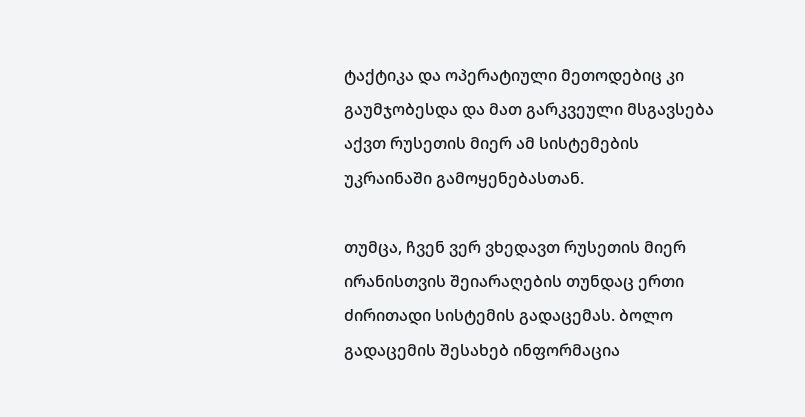ტაქტიკა და ოპერატიული მეთოდებიც კი გაუმჯობესდა და მათ გარკვეული მსგავსება აქვთ რუსეთის მიერ ამ სისტემების უკრაინაში გამოყენებასთან.

თუმცა, ჩვენ ვერ ვხედავთ რუსეთის მიერ ირანისთვის შეიარაღების თუნდაც ერთი ძირითადი სისტემის გადაცემას. ბოლო გადაცემის შესახებ ინფორმაცია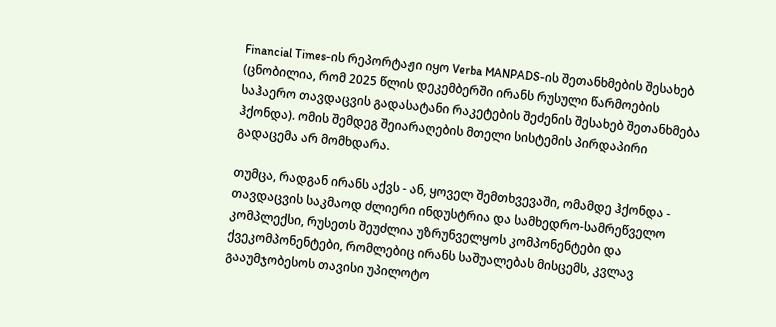Financial Times-ის რეპორტაჟი იყო Verba MANPADS-ის შეთანხმების შესახებ (ცნობილია, რომ 2025 წლის დეკემბერში ირანს რუსული წარმოების საჰაერო თავდაცვის გადასატანი რაკეტების შეძენის შესახებ შეთანხმება ჰქონდა). ომის შემდეგ შეიარაღების მთელი სისტემის პირდაპირი გადაცემა არ მომხდარა.

თუმცა, რადგან ირანს აქვს - ან, ყოველ შემთხვევაში, ომამდე ჰქონდა - თავდაცვის საკმაოდ ძლიერი ინდუსტრია და სამხედრო-სამრეწველო კომპლექსი, რუსეთს შეუძლია უზრუნველყოს კომპონენტები და ქვეკომპონენტები, რომლებიც ირანს საშუალებას მისცემს, კვლავ გააუმჯობესოს თავისი უპილოტო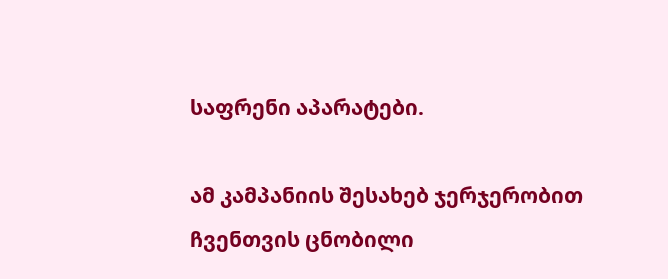საფრენი აპარატები.

ამ კამპანიის შესახებ ჯერჯერობით ჩვენთვის ცნობილი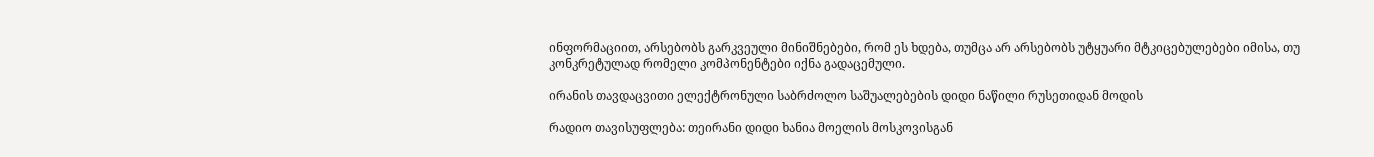ინფორმაციით, არსებობს გარკვეული მინიშნებები, რომ ეს ხდება, თუმცა არ არსებობს უტყუარი მტკიცებულებები იმისა, თუ კონკრეტულად რომელი კომპონენტები იქნა გადაცემული.

ირანის თავდაცვითი ელექტრონული საბრძოლო საშუალებების დიდი ნაწილი რუსეთიდან მოდის

რადიო თავისუფლება: თეირანი დიდი ხანია მოელის მოსკოვისგან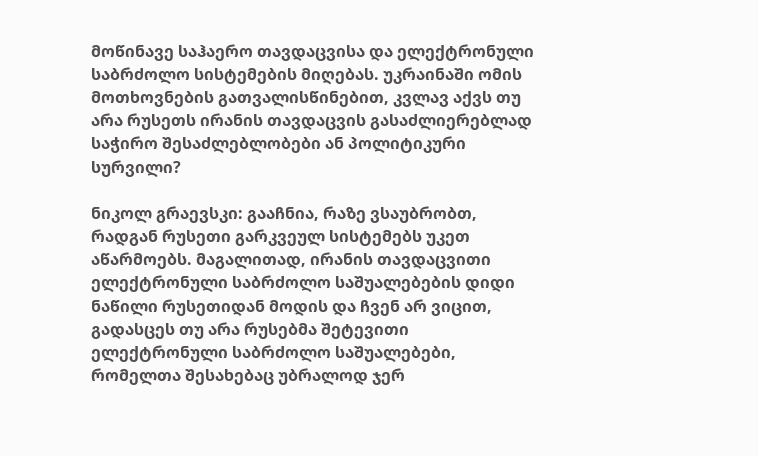მოწინავე საჰაერო თავდაცვისა და ელექტრონული საბრძოლო სისტემების მიღებას. უკრაინაში ომის მოთხოვნების გათვალისწინებით, კვლავ აქვს თუ არა რუსეთს ირანის თავდაცვის გასაძლიერებლად საჭირო შესაძლებლობები ან პოლიტიკური სურვილი?

ნიკოლ გრაევსკი: გააჩნია, რაზე ვსაუბრობთ, რადგან რუსეთი გარკვეულ სისტემებს უკეთ აწარმოებს. მაგალითად, ირანის თავდაცვითი ელექტრონული საბრძოლო საშუალებების დიდი ნაწილი რუსეთიდან მოდის და ჩვენ არ ვიცით, გადასცეს თუ არა რუსებმა შეტევითი ელექტრონული საბრძოლო საშუალებები, რომელთა შესახებაც უბრალოდ ჯერ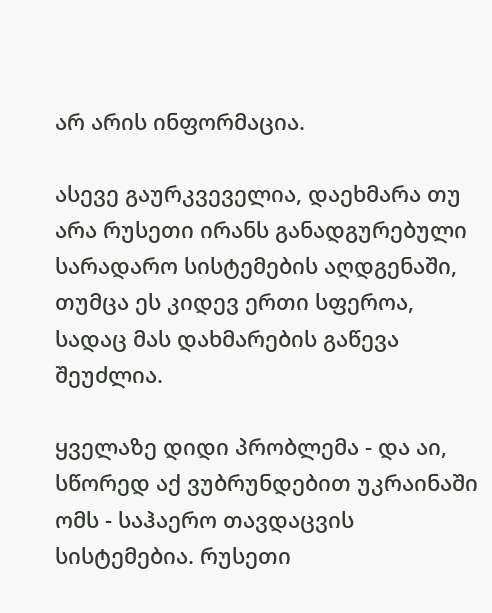არ არის ინფორმაცია.

ასევე გაურკვეველია, დაეხმარა თუ არა რუსეთი ირანს განადგურებული სარადარო სისტემების აღდგენაში, თუმცა ეს კიდევ ერთი სფეროა, სადაც მას დახმარების გაწევა შეუძლია.

ყველაზე დიდი პრობლემა - და აი, სწორედ აქ ვუბრუნდებით უკრაინაში ომს - საჰაერო თავდაცვის სისტემებია. რუსეთი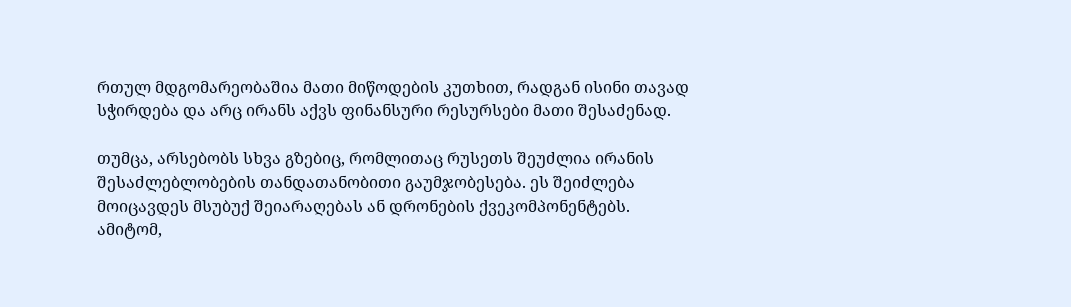რთულ მდგომარეობაშია მათი მიწოდების კუთხით, რადგან ისინი თავად სჭირდება და არც ირანს აქვს ფინანსური რესურსები მათი შესაძენად.

თუმცა, არსებობს სხვა გზებიც, რომლითაც რუსეთს შეუძლია ირანის შესაძლებლობების თანდათანობითი გაუმჯობესება. ეს შეიძლება მოიცავდეს მსუბუქ შეიარაღებას ან დრონების ქვეკომპონენტებს. ამიტომ,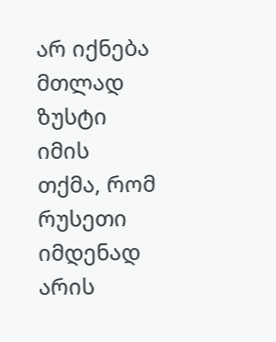არ იქნება მთლად ზუსტი იმის თქმა, რომ რუსეთი იმდენად არის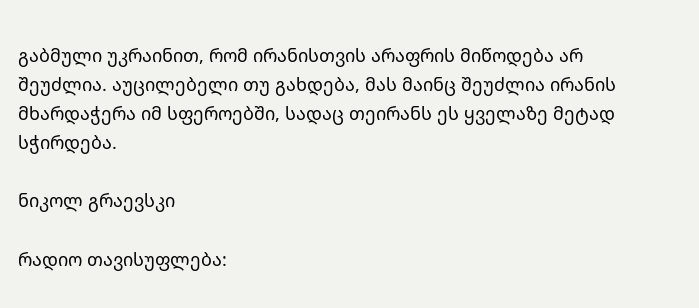გაბმული უკრაინით, რომ ირანისთვის არაფრის მიწოდება არ შეუძლია. აუცილებელი თუ გახდება, მას მაინც შეუძლია ირანის მხარდაჭერა იმ სფეროებში, სადაც თეირანს ეს ყველაზე მეტად სჭირდება.

ნიკოლ გრაევსკი

რადიო თავისუფლება: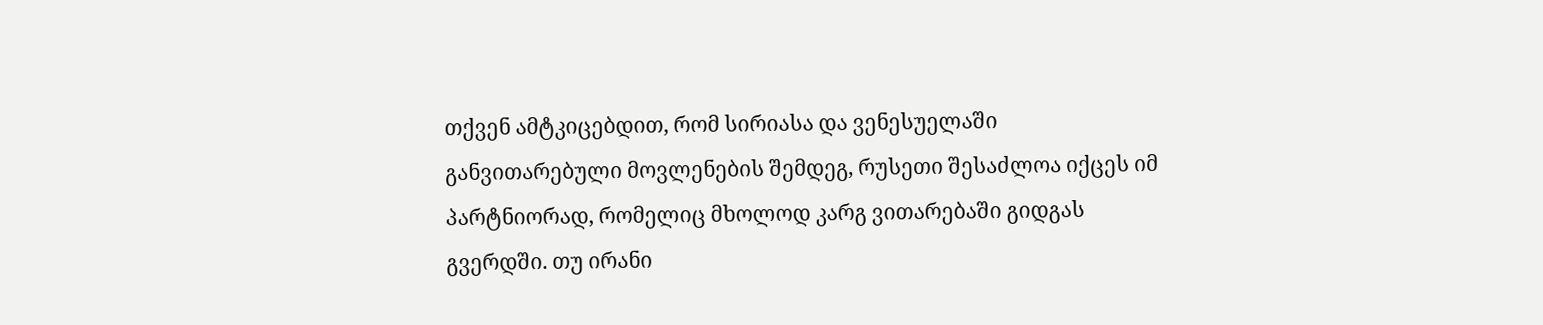თქვენ ამტკიცებდით, რომ სირიასა და ვენესუელაში განვითარებული მოვლენების შემდეგ, რუსეთი შესაძლოა იქცეს იმ პარტნიორად, რომელიც მხოლოდ კარგ ვითარებაში გიდგას გვერდში. თუ ირანი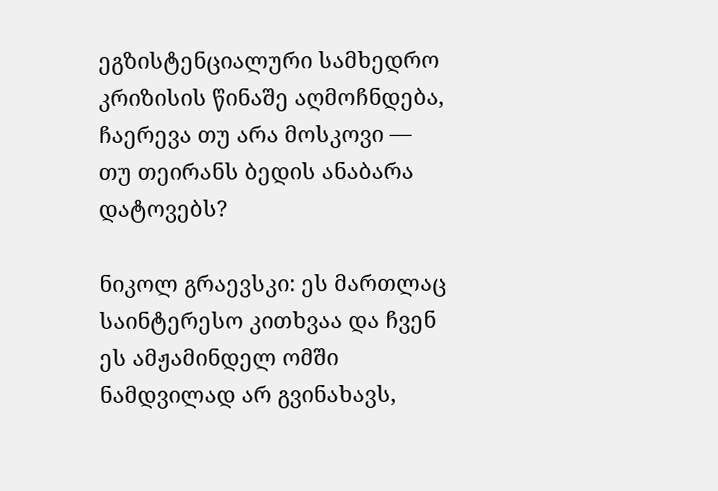ეგზისტენციალური სამხედრო კრიზისის წინაშე აღმოჩნდება, ჩაერევა თუ არა მოსკოვი — თუ თეირანს ბედის ანაბარა დატოვებს?

ნიკოლ გრაევსკი: ეს მართლაც საინტერესო კითხვაა და ჩვენ ეს ამჟამინდელ ომში ნამდვილად არ გვინახავს,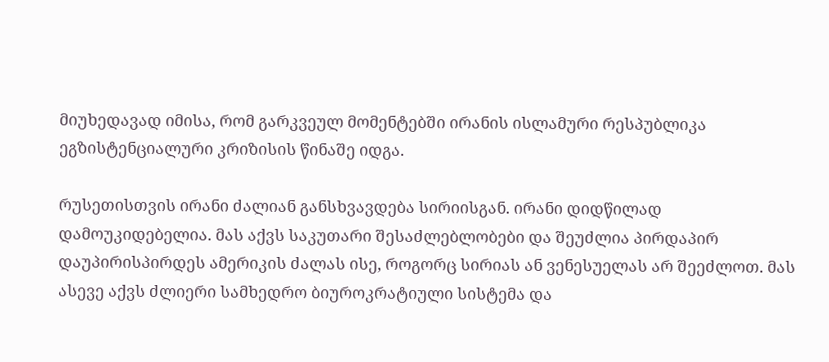მიუხედავად იმისა, რომ გარკვეულ მომენტებში ირანის ისლამური რესპუბლიკა ეგზისტენციალური კრიზისის წინაშე იდგა.

რუსეთისთვის ირანი ძალიან განსხვავდება სირიისგან. ირანი დიდწილად დამოუკიდებელია. მას აქვს საკუთარი შესაძლებლობები და შეუძლია პირდაპირ დაუპირისპირდეს ამერიკის ძალას ისე, როგორც სირიას ან ვენესუელას არ შეეძლოთ. მას ასევე აქვს ძლიერი სამხედრო ბიუროკრატიული სისტემა და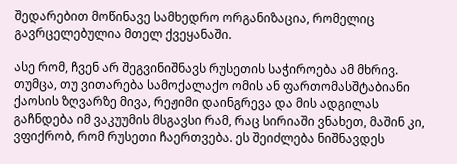შედარებით მოწინავე სამხედრო ორგანიზაცია, რომელიც გავრცელებულია მთელ ქვეყანაში.

ასე რომ, ჩვენ არ შეგვინიშნავს რუსეთის საჭიროება ამ მხრივ. თუმცა, თუ ვითარება სამოქალაქო ომის ან ფართომასშტაბიანი ქაოსის ზღვარზე მივა, რეჟიმი დაინგრევა და მის ადგილას გაჩნდება იმ ვაკუუმის მსგავსი რამ, რაც სირიაში ვნახეთ, მაშინ კი, ვფიქრობ, რომ რუსეთი ჩაერთვება. ეს შეიძლება ნიშნავდეს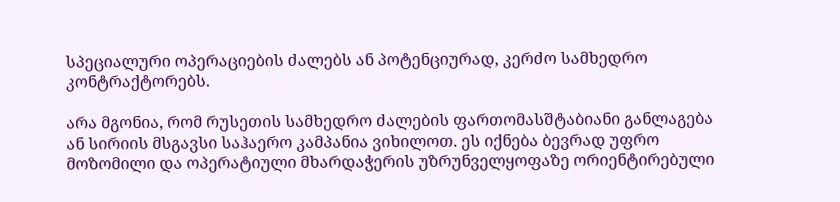სპეციალური ოპერაციების ძალებს ან პოტენციურად, კერძო სამხედრო კონტრაქტორებს.

არა მგონია, რომ რუსეთის სამხედრო ძალების ფართომასშტაბიანი განლაგება ან სირიის მსგავსი საჰაერო კამპანია ვიხილოთ. ეს იქნება ბევრად უფრო მოზომილი და ოპერატიული მხარდაჭერის უზრუნველყოფაზე ორიენტირებული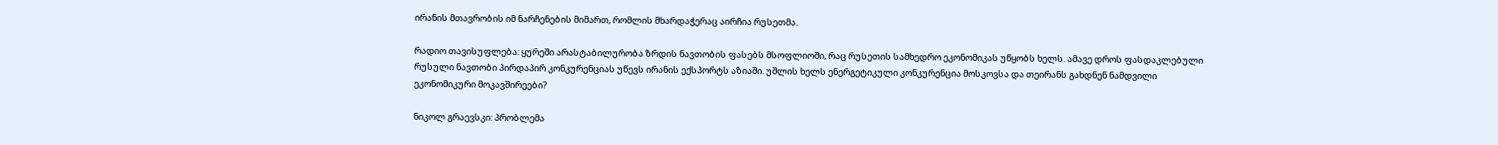ირანის მთავრობის იმ ნარჩენების მიმართ, რომლის მხარდაჭერაც აირჩია რუსეთმა.

რადიო თავისუფლება: ყურეში არასტაბილურობა ზრდის ნავთობის ფასებს მსოფლიოში, რაც რუსეთის სამხედრო ეკონომიკას უწყობს ხელს. ამავე დროს ფასდაკლებული რუსული ნავთობი პირდაპირ კონკურენციას უწევს ირანის ექსპორტს აზიაში. უშლის ხელს ენერგეტიკული კონკურენცია მოსკოვსა და თეირანს გახდნენ ნამდვილი ეკონომიკური მოკავშირეები?

ნიკოლ გრაევსკი: პრობლემა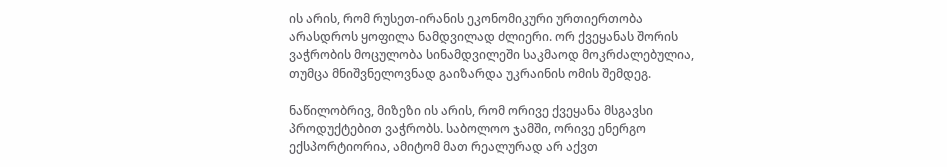ის არის, რომ რუსეთ-ირანის ეკონომიკური ურთიერთობა არასდროს ყოფილა ნამდვილად ძლიერი. ორ ქვეყანას შორის ვაჭრობის მოცულობა სინამდვილეში საკმაოდ მოკრძალებულია, თუმცა მნიშვნელოვნად გაიზარდა უკრაინის ომის შემდეგ.

ნაწილობრივ, მიზეზი ის არის, რომ ორივე ქვეყანა მსგავსი პროდუქტებით ვაჭრობს. საბოლოო ჯამში, ორივე ენერგო ექსპორტიორია, ამიტომ მათ რეალურად არ აქვთ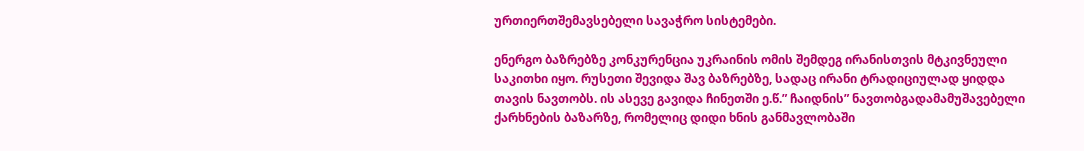ურთიერთშემავსებელი სავაჭრო სისტემები.

ენერგო ბაზრებზე კონკურენცია უკრაინის ომის შემდეგ ირანისთვის მტკივნეული საკითხი იყო. რუსეთი შევიდა შავ ბაზრებზე, სადაც ირანი ტრადიციულად ყიდდა თავის ნავთობს. ის ასევე გავიდა ჩინეთში ე.წ.” ჩაიდნის” ნავთობგადამამუშავებელი ქარხნების ბაზარზე, რომელიც დიდი ხნის განმავლობაში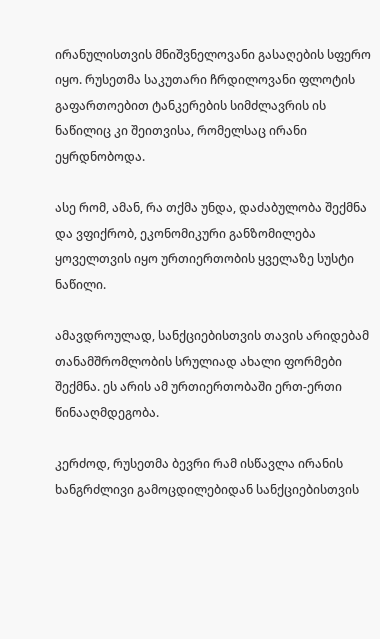ირანულისთვის მნიშვნელოვანი გასაღების სფერო იყო. რუსეთმა საკუთარი ჩრდილოვანი ფლოტის გაფართოებით ტანკერების სიმძლავრის ის ნაწილიც კი შეითვისა, რომელსაც ირანი ეყრდნობოდა.

ასე რომ, ამან, რა თქმა უნდა, დაძაბულობა შექმნა და ვფიქრობ, ეკონომიკური განზომილება ყოველთვის იყო ურთიერთობის ყველაზე სუსტი ნაწილი.

ამავდროულად, სანქციებისთვის თავის არიდებამ თანამშრომლობის სრულიად ახალი ფორმები შექმნა. ეს არის ამ ურთიერთობაში ერთ-ერთი წინააღმდეგობა.

კერძოდ, რუსეთმა ბევრი რამ ისწავლა ირანის ხანგრძლივი გამოცდილებიდან სანქციებისთვის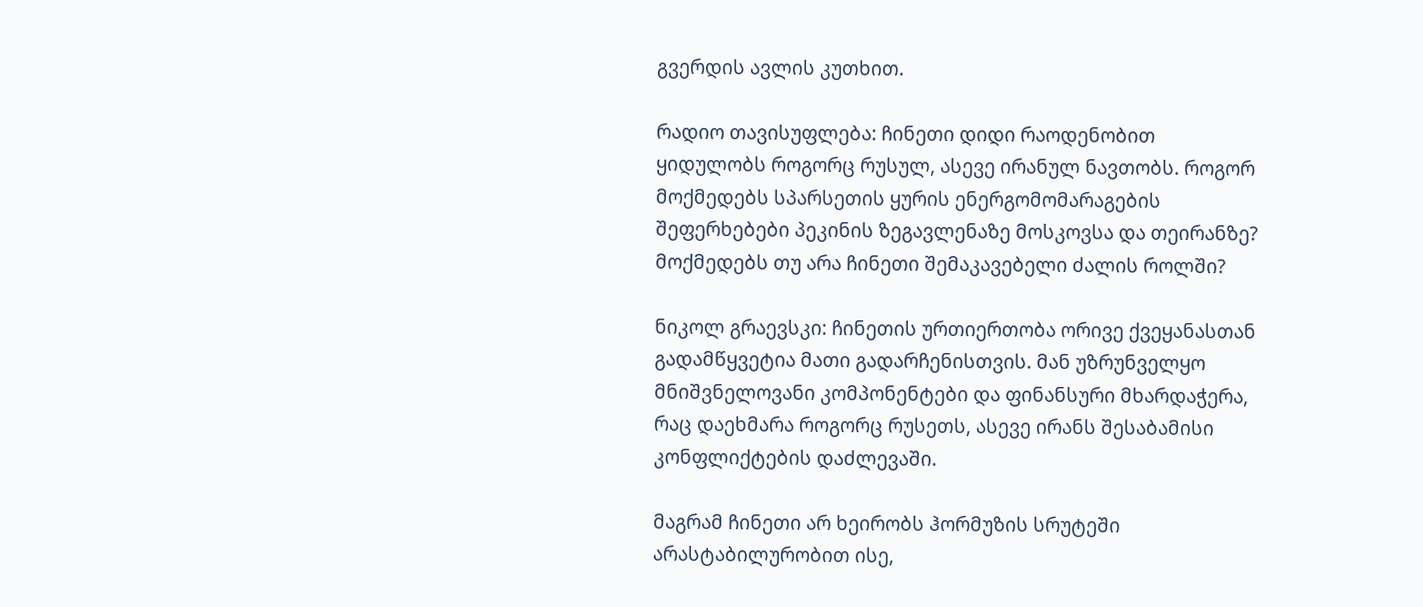გვერდის ავლის კუთხით.

რადიო თავისუფლება: ჩინეთი დიდი რაოდენობით ყიდულობს როგორც რუსულ, ასევე ირანულ ნავთობს. როგორ მოქმედებს სპარსეთის ყურის ენერგომომარაგების შეფერხებები პეკინის ზეგავლენაზე მოსკოვსა და თეირანზე? მოქმედებს თუ არა ჩინეთი შემაკავებელი ძალის როლში?

ნიკოლ გრაევსკი: ჩინეთის ურთიერთობა ორივე ქვეყანასთან გადამწყვეტია მათი გადარჩენისთვის. მან უზრუნველყო მნიშვნელოვანი კომპონენტები და ფინანსური მხარდაჭერა, რაც დაეხმარა როგორც რუსეთს, ასევე ირანს შესაბამისი კონფლიქტების დაძლევაში.

მაგრამ ჩინეთი არ ხეირობს ჰორმუზის სრუტეში არასტაბილურობით ისე,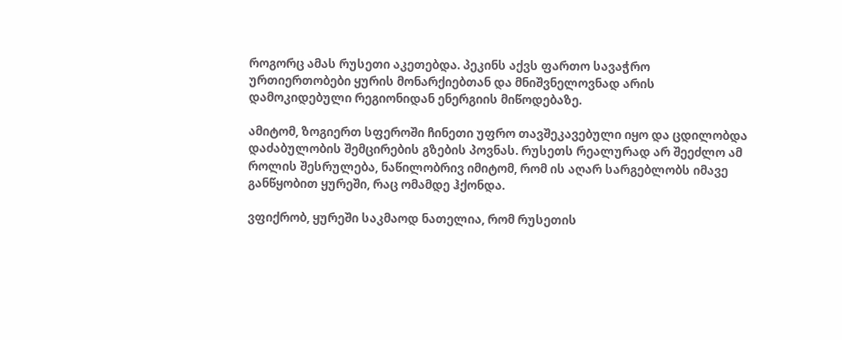როგორც ამას რუსეთი აკეთებდა. პეკინს აქვს ფართო სავაჭრო ურთიერთობები ყურის მონარქიებთან და მნიშვნელოვნად არის დამოკიდებული რეგიონიდან ენერგიის მიწოდებაზე.

ამიტომ, ზოგიერთ სფეროში ჩინეთი უფრო თავშეკავებული იყო და ცდილობდა დაძაბულობის შემცირების გზების პოვნას. რუსეთს რეალურად არ შეეძლო ამ როლის შესრულება, ნაწილობრივ იმიტომ, რომ ის აღარ სარგებლობს იმავე განწყობით ყურეში, რაც ომამდე ჰქონდა.

ვფიქრობ, ყურეში საკმაოდ ნათელია, რომ რუსეთის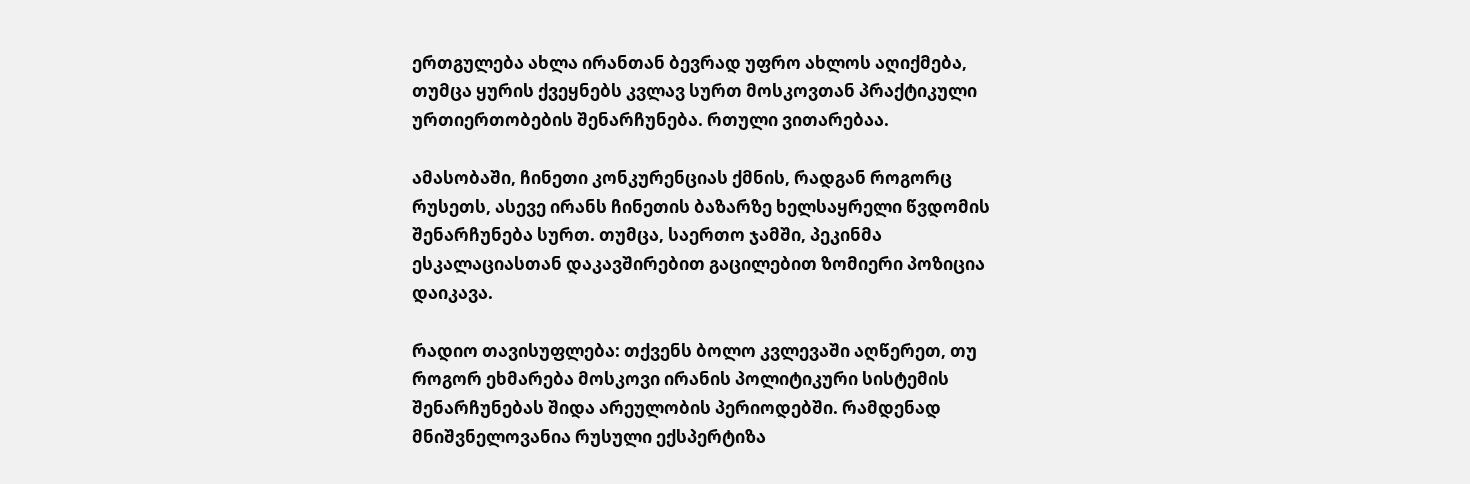ერთგულება ახლა ირანთან ბევრად უფრო ახლოს აღიქმება, თუმცა ყურის ქვეყნებს კვლავ სურთ მოსკოვთან პრაქტიკული ურთიერთობების შენარჩუნება. რთული ვითარებაა.

ამასობაში, ჩინეთი კონკურენციას ქმნის, რადგან როგორც რუსეთს, ასევე ირანს ჩინეთის ბაზარზე ხელსაყრელი წვდომის შენარჩუნება სურთ. თუმცა, საერთო ჯამში, პეკინმა ესკალაციასთან დაკავშირებით გაცილებით ზომიერი პოზიცია დაიკავა.

რადიო თავისუფლება: თქვენს ბოლო კვლევაში აღწერეთ, თუ როგორ ეხმარება მოსკოვი ირანის პოლიტიკური სისტემის შენარჩუნებას შიდა არეულობის პერიოდებში. რამდენად მნიშვნელოვანია რუსული ექსპერტიზა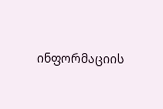ინფორმაციის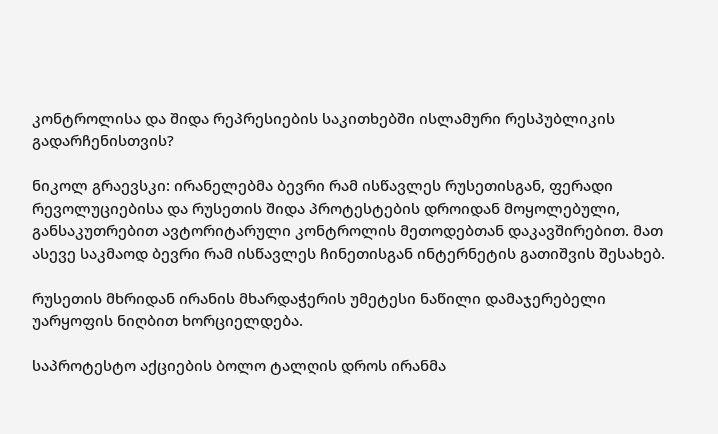კონტროლისა და შიდა რეპრესიების საკითხებში ისლამური რესპუბლიკის გადარჩენისთვის?

ნიკოლ გრაევსკი: ირანელებმა ბევრი რამ ისწავლეს რუსეთისგან, ფერადი რევოლუციებისა და რუსეთის შიდა პროტესტების დროიდან მოყოლებული, განსაკუთრებით ავტორიტარული კონტროლის მეთოდებთან დაკავშირებით. მათ ასევე საკმაოდ ბევრი რამ ისწავლეს ჩინეთისგან ინტერნეტის გათიშვის შესახებ.

რუსეთის მხრიდან ირანის მხარდაჭერის უმეტესი ნაწილი დამაჯერებელი უარყოფის ნიღბით ხორციელდება.

საპროტესტო აქციების ბოლო ტალღის დროს ირანმა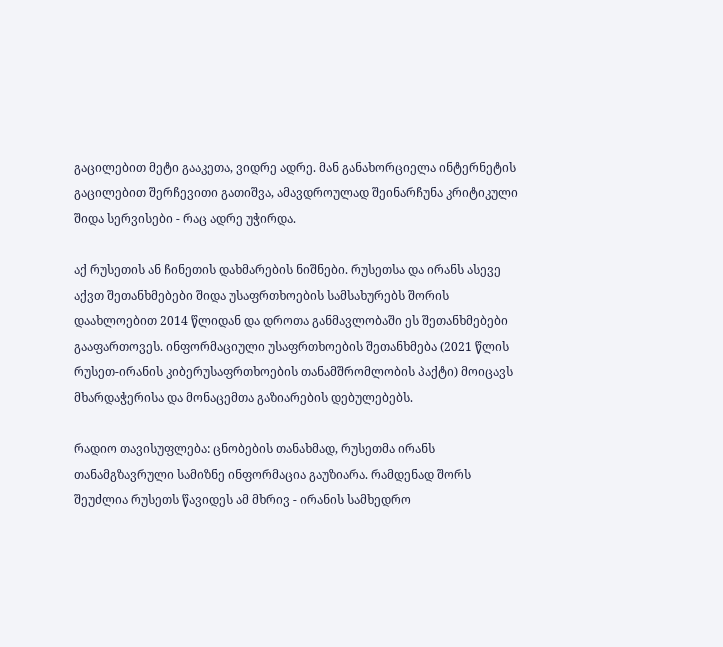გაცილებით მეტი გააკეთა, ვიდრე ადრე. მან განახორციელა ინტერნეტის გაცილებით შერჩევითი გათიშვა, ამავდროულად შეინარჩუნა კრიტიკული შიდა სერვისები - რაც ადრე უჭირდა.

აქ რუსეთის ან ჩინეთის დახმარების ნიშნები. რუსეთსა და ირანს ასევე აქვთ შეთანხმებები შიდა უსაფრთხოების სამსახურებს შორის დაახლოებით 2014 წლიდან და დროთა განმავლობაში ეს შეთანხმებები გააფართოვეს. ინფორმაციული უსაფრთხოების შეთანხმება (2021 წლის რუსეთ-ირანის კიბერუსაფრთხოების თანამშრომლობის პაქტი) მოიცავს მხარდაჭერისა და მონაცემთა გაზიარების დებულებებს.

რადიო თავისუფლება: ცნობების თანახმად, რუსეთმა ირანს თანამგზავრული სამიზნე ინფორმაცია გაუზიარა. რამდენად შორს შეუძლია რუსეთს წავიდეს ამ მხრივ - ირანის სამხედრო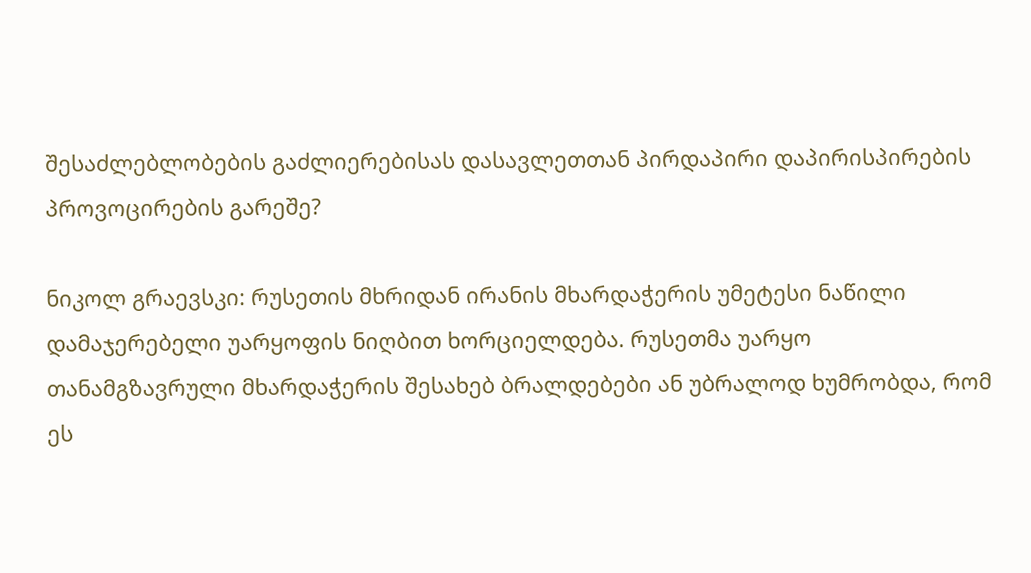შესაძლებლობების გაძლიერებისას დასავლეთთან პირდაპირი დაპირისპირების პროვოცირების გარეშე?

ნიკოლ გრაევსკი: რუსეთის მხრიდან ირანის მხარდაჭერის უმეტესი ნაწილი დამაჯერებელი უარყოფის ნიღბით ხორციელდება. რუსეთმა უარყო თანამგზავრული მხარდაჭერის შესახებ ბრალდებები ან უბრალოდ ხუმრობდა, რომ ეს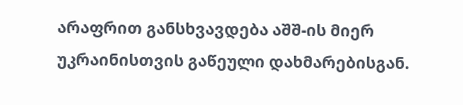არაფრით განსხვავდება აშშ-ის მიერ უკრაინისთვის გაწეული დახმარებისგან.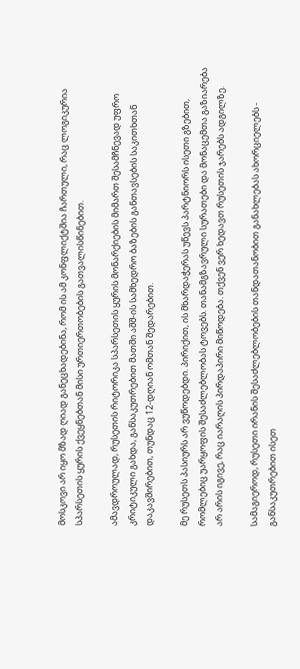მოსკოვი არ იყო მზად ღიად განეცხადებინა, რომ ის ამ კონფლიქტშია ჩართული, რაც ლოგიკურია სპარსეთის ყურის ქვეყნებთან მისი ურთიერთობების გათვალისწინებით.

ამავდროულად, რუსეთის რიტორიკა სპარსეთის ყურის მონარქიების მიმართ შესამჩნევად უფრო კრიტიკული გახდა, განსაკუთრებით მათში აშშ-ის სამხედრო ბაზების განთავსების საკითხთან დაკავშირებით, თუნდაც 12-დღიან ომთან შედარებით.

მე რუსეთს პასიურს არ ვუწოდებდი. პირიქით, ის მხარდაჭერას უწევს პარტნიორს ისეთი გზებით, რომლებიც უარყოფის შესაძლებლობას ტოვებს. თანამგზავრული სურათები და მონაცემთა გაზიარება არ არის იგივე, რაც იარაღის პირდაპირი მიწოდება. თქვენ ვერ ხედავთ რუსეთის ჯარებს ადგილზე.

სამაგიეროდ, რუსეთი ირანის შესაძლებლობების თანდათანობით განახლებას ახორციელებს - განსაკუთრებით ისეთ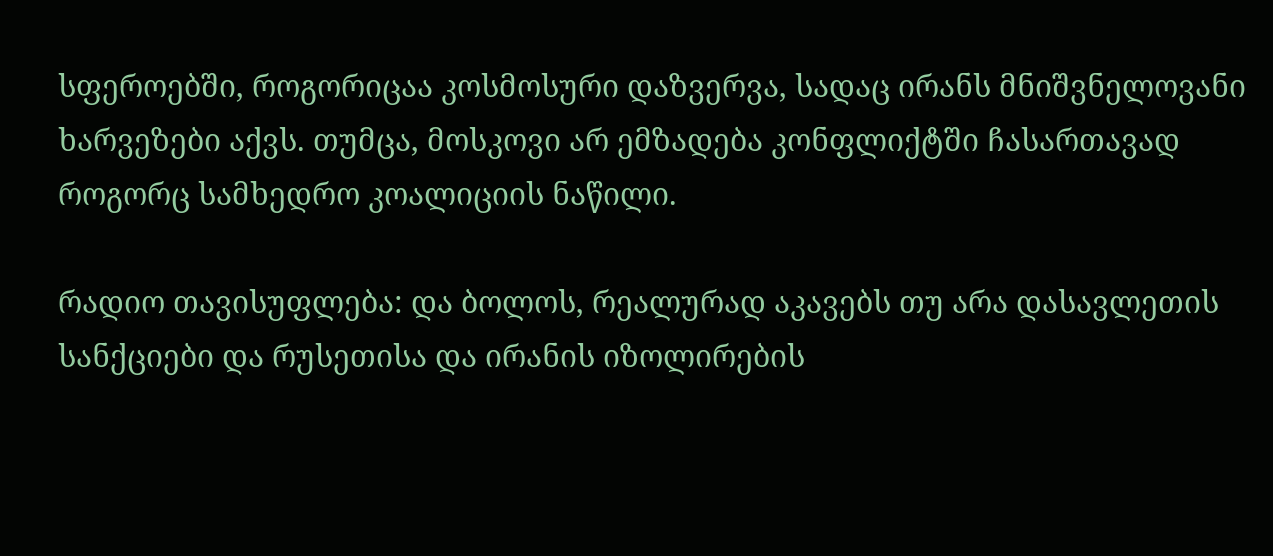სფეროებში, როგორიცაა კოსმოსური დაზვერვა, სადაც ირანს მნიშვნელოვანი ხარვეზები აქვს. თუმცა, მოსკოვი არ ემზადება კონფლიქტში ჩასართავად როგორც სამხედრო კოალიციის ნაწილი.

რადიო თავისუფლება: და ბოლოს, რეალურად აკავებს თუ არა დასავლეთის სანქციები და რუსეთისა და ირანის იზოლირების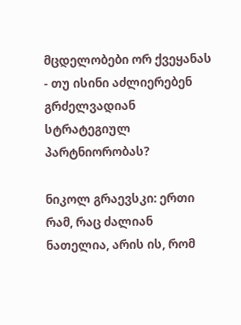მცდელობები ორ ქვეყანას - თუ ისინი აძლიერებენ გრძელვადიან სტრატეგიულ პარტნიორობას?

ნიკოლ გრაევსკი: ერთი რამ, რაც ძალიან ნათელია, არის ის, რომ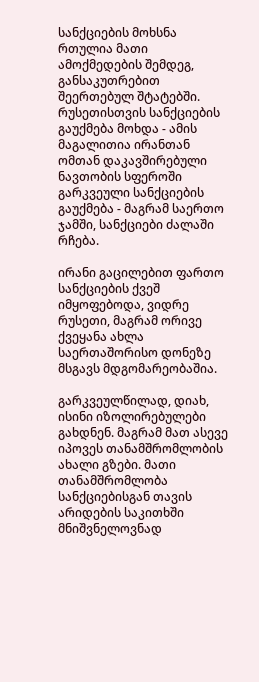სანქციების მოხსნა რთულია მათი ამოქმედების შემდეგ, განსაკუთრებით შეერთებულ შტატებში. რუსეთისთვის სანქციების გაუქმება მოხდა - ამის მაგალითია ირანთან ომთან დაკავშირებული ნავთობის სფეროში გარკვეული სანქციების გაუქმება - მაგრამ საერთო ჯამში, სანქციები ძალაში რჩება.

ირანი გაცილებით ფართო სანქციების ქვეშ იმყოფებოდა, ვიდრე რუსეთი, მაგრამ ორივე ქვეყანა ახლა საერთაშორისო დონეზე მსგავს მდგომარეობაშია.

გარკვეულწილად, დიახ, ისინი იზოლირებულები გახდნენ. მაგრამ მათ ასევე იპოვეს თანამშრომლობის ახალი გზები. მათი თანამშრომლობა სანქციებისგან თავის არიდების საკითხში მნიშვნელოვნად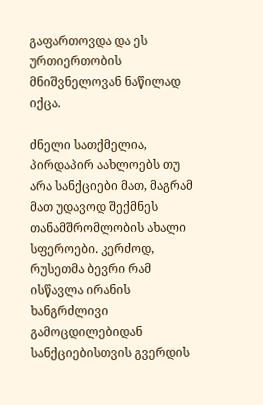გაფართოვდა და ეს ურთიერთობის მნიშვნელოვან ნაწილად იქცა.

ძნელი სათქმელია, პირდაპირ აახლოებს თუ არა სანქციები მათ, მაგრამ მათ უდავოდ შექმნეს თანამშრომლობის ახალი სფეროები. კერძოდ, რუსეთმა ბევრი რამ ისწავლა ირანის ხანგრძლივი გამოცდილებიდან სანქციებისთვის გვერდის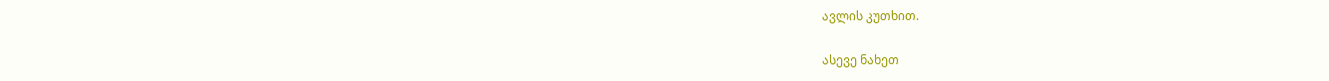ავლის კუთხით.

ასევე ნახეთ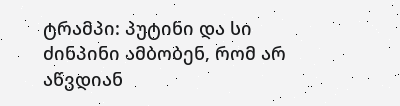ტრამპი: პუტინი და სი ძინპინი ამბობენ, რომ არ აწვდიან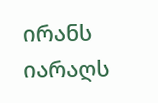ირანს იარაღს